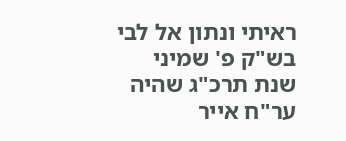ראיתי ונתון אל לבי בש"ק פ' שמיני שנת תרכ"ג שהיה ער"ח אייר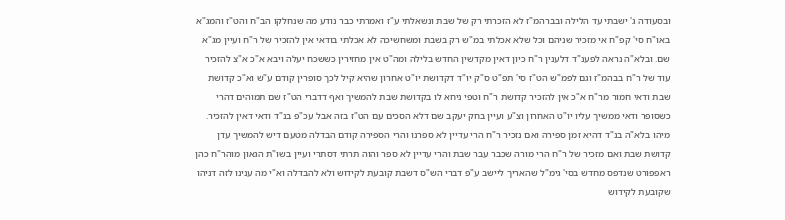ובסעודה ג' ישבתי עד הלילה ובברהמ"ז לא הזכרתי רק של שבת ונשאלתי ע"ז ואמרתי כבר נודע מה שנחלקו הב"ח והט"ז והמג"א באו"ח סי' קפ"ח אי מזכיר שניהם וכל שלא אכלתי במ"ש רק בשבת ומשחשיכה לא אכלתי בודאי אין להזכיר של ר"ח ועיין מג"א שם. ובלא"ה נראה לפענ"ד דלענין ר"ח כיון דאין מקדשין החדש בלילה ומה"ט אין מחזירין כששכח יעלה ויבא א"כ א"צ להזכיר עוד של ר"ח בבהמ"ז וגם לפמ"ש הט"ז סי' תפ"ט ס"ק יו"ד דקדושת יו"ט אחרון שהיא קיל לכך סופרין קודם ע"ש וא"כ קדושת שבת ודאי חמור מר"ח א"כ אין להזכיר קדושת ר"ח וטפי ניחא לו בקדושת שבת להמשיך ואף דדברי הט"ז שם תמוהים דהרי כשסופר ודאי ממשיך עליו יו"ט האחרון וצ"ע ועיין בחק יעקב שם דלא הסכים עם הט"ז בזה אבל עכ"פ בנ"ד ודאי דאין להזכיר. מיהו בלא"ה בנ"ד דהיא זמן ספירה ואם נזכיר ר"ח הרי עדיין לא ספרנו והרי הספירה קודם הבדלה מטעם דיש להמשיך עדן קדושת שבת ואם מזכיר של ר"ח הרי מורה שכבר עבר שבת והרי עדיין לא ספר והוה תרתי דסתרי ועיין בשו"ת הגאון מוהר"ח כהן ראפפורט שנדפס מחדש בסי' גימ"ל שהאריך ליישב ע"פ דברי הש"ס דשבת קובעת לקידוש ולא להבדלה וא"י מה ענינו לזה דניהו שקובעת לקידוש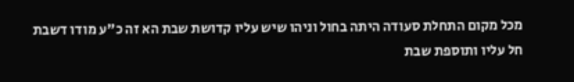מכל מקום התחלת סעודה היתה בחול וניהו שיש עליו קדושת שבת הא זה כ"ע מודו דשבת חל עליו ותוספת שבת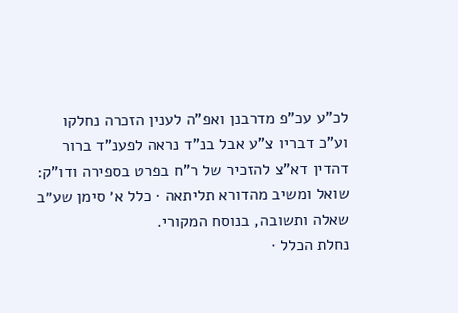לכ"ע עכ"פ מדרבנן ואפ"ה לענין הזכרה נחלקו וע"כ דבריו צ"ע אבל בנ"ד נראה לפענ"ד ברור דהדין דא"צ להזכיר של ר"ח בפרט בספירה ודו"ק:
שואל ומשיב מהדורא תליתאה · כלל א׳ סימן שע״ב
שאלה ותשובה, בנוסח המקורי.
נחלת הכלל ·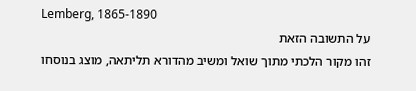Lemberg, 1865-1890
על התשובה הזאת
זהו מקור הלכתי מתוך שואל ומשיב מהדורא תליתאה, מוצג בנוסחו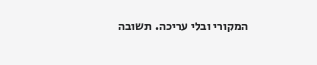המקורי ובלי עריכה. תשובה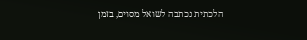הלכתית נכתבה לשואל מסוים, בזמן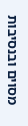מסוים ובנסיבות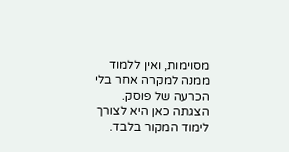מסוימות, ואין ללמוד ממנה למקרה אחר בלי הכרעה של פוסק. הצגתה כאן היא לצורך לימוד המקור בלבד.